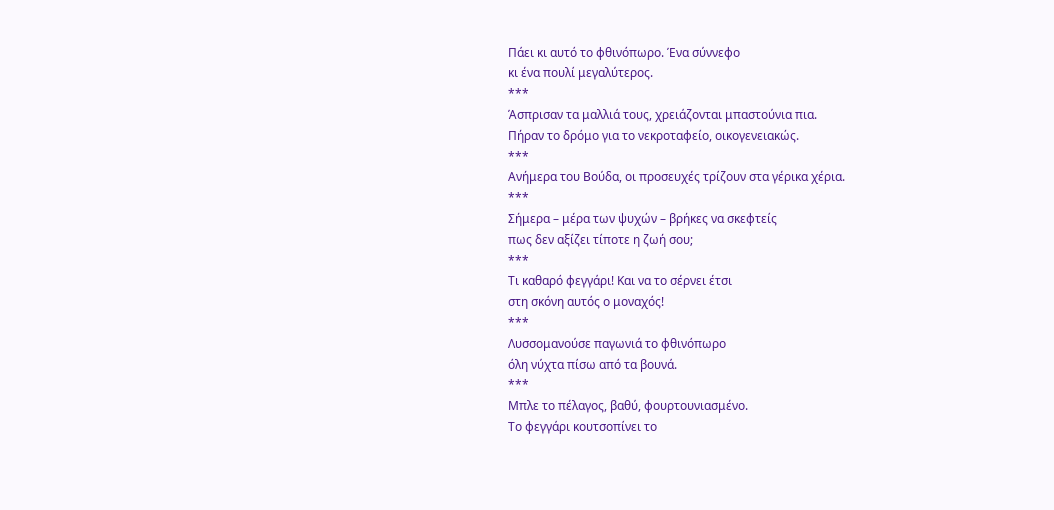Πάει κι αυτό το φθινόπωρο. Ένα σύννεφο
κι ένα πουλί μεγαλύτερος.
***
Άσπρισαν τα μαλλιά τους, χρειάζονται μπαστούνια πια.
Πήραν το δρόμο για το νεκροταφείο, οικογενειακώς.
***
Ανήμερα του Βούδα, οι προσευχές τρίζουν στα γέρικα χέρια.
***
Σήμερα – μέρα των ψυχών – βρήκες να σκεφτείς
πως δεν αξίζει τίποτε η ζωή σου;
***
Τι καθαρό φεγγάρι! Και να το σέρνει έτσι
στη σκόνη αυτός ο μοναχός!
***
Λυσσομανούσε παγωνιά το φθινόπωρο
όλη νύχτα πίσω από τα βουνά.
***
Μπλε το πέλαγος, βαθύ, φουρτουνιασμένο.
Το φεγγάρι κουτσοπίνει το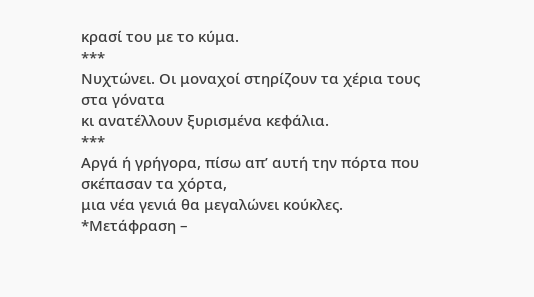κρασί του με το κύμα.
***
Νυχτώνει. Οι μοναχοί στηρίζουν τα χέρια τους στα γόνατα
κι ανατέλλουν ξυρισμένα κεφάλια.
***
Αργά ή γρήγορα, πίσω απ’ αυτή την πόρτα που σκέπασαν τα χόρτα,
μια νέα γενιά θα μεγαλώνει κούκλες.
*Μετάφραση –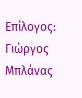Επίλογος: Γιώργος Μπλάνας